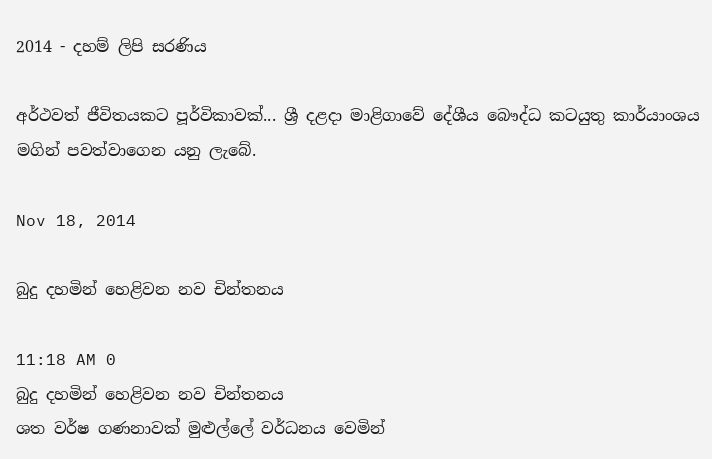2014 - දහම් ලිපි සරණිය

අර්ථවත් ජීවිතයකට පූර්විකාවක්... ශ්‍රී දළදා මාළිගාවේ දේශීය බෞද්ධ කටයුතු කාර්යාංශය මගින් පවත්වාගෙන යනු ලැබේ.

Nov 18, 2014

බුදු දහමින් හෙළිවන නව චින්තනය

11:18 AM 0
බුදු දහමින් හෙළිවන නව චින්තනය
ශත වර්ෂ ගණනාවක් මුළු‍ල්ලේ වර්ධනය වෙමින්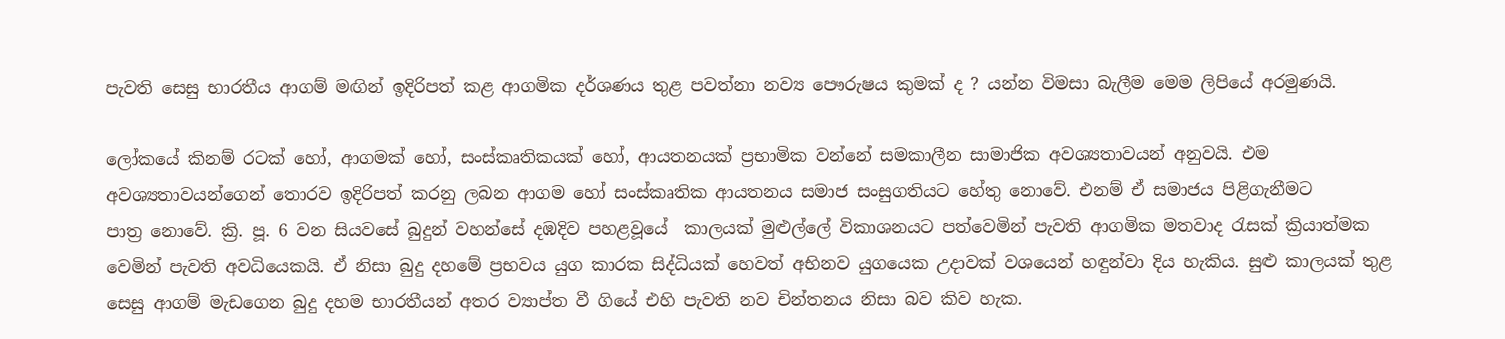පැවති සෙසු භාරතීය ආගම් මඟින් ඉදිරිපත් කළ ආගමික දර්ශණය තුළ පවත්නා නව්‍ය පෞරුෂය කුමක් ද ? යන්න විමසා බැලීම මෙම ලිපියේ අරමුණයි.

ලෝකයේ කිනම් රටක් හෝ, ආගමක් හෝ, සංස්කෘතිකයක් හෝ, ආයතනයක් ප්‍රභාමික වන්නේ සමකාලීන සාමාජික අවශ්‍යතාවයන් අනුවයි. එම අවශ්‍යතාවයන්ගෙන් තොරව ඉදිරිපත් කරනු ලබන ආගම හෝ සංස්කෘතික ආයතනය සමාජ සංසුගතියට හේතු නොවේ. එනම් ඒ සමාජය පිළිගැනීමට පාත්‍ර‍ ‍නොවේ. ක්‍රි. පූ. 6 වන සියවසේ බුදුන් වහන්සේ දඹදිව පහළවූයේ  කාලයක් මුළුල්ලේ විකාශනයට පත්වෙමින් පැවති ආගමික මතවාද රැසක් ක්‍රියාත්මක වෙමින් පැවති අවධියෙකයි. ඒ නිසා බුදු දහමේ ප්‍රභවය යුග කාරක සිද්ධියක් හෙවත් අභිනව යුගයෙක උදාවක් වශයෙන් හඳුන්වා දිය හැකිය. සුළු කාලයක් තුළ සෙසු ආගම් මැඩගෙන බුදු දහම භාරතීයන් අතර ව්‍යාප්ත වී ගියේ එහි පැවති නව චින්තනය නිසා බව කිව හැක.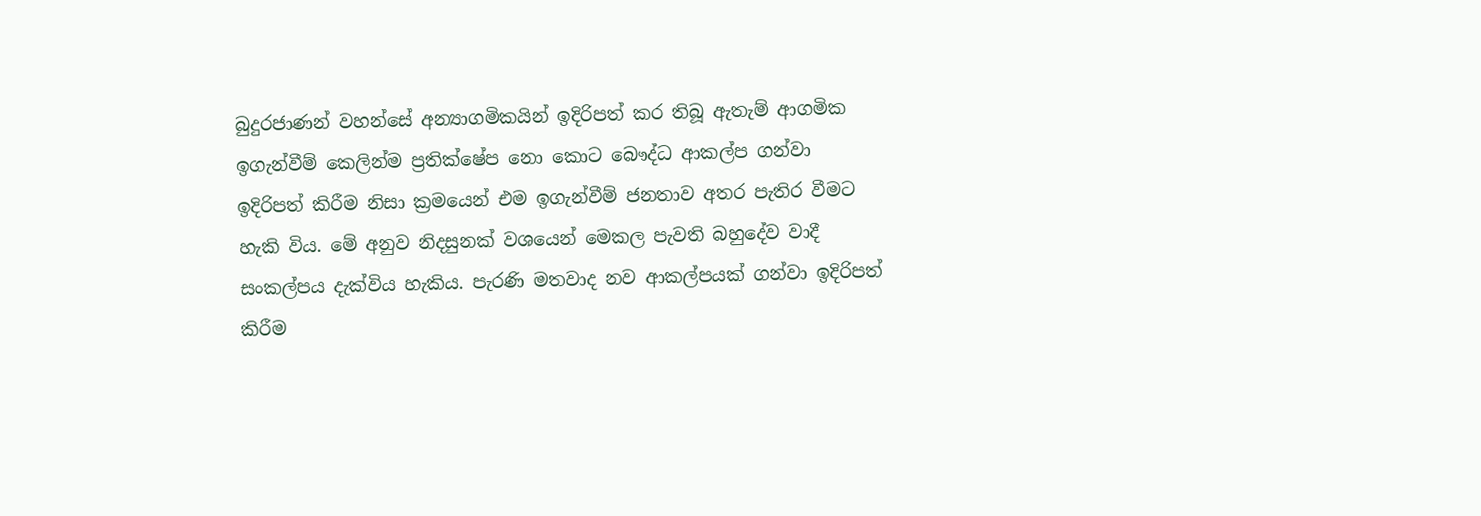බුදුරජාණන් වහන්සේ අන්‍යාගමිකයින් ඉදිරිපත් කර තිබූ ඇතැම් ආගමික ඉගැන්වීම් කෙලින්ම ප්‍රතික්ෂේප නො කොට බෞද්ධ ආකල්ප ගන්වා ඉදිරිපත් කිරීම නිසා ක්‍රමයෙන් එම ඉගැන්වීම් ජනතාව අතර පැතිර වීමට හැකි විය. මේ අනුව නිදසුනක් වශයෙන් මෙකල පැවති බහුදේව වාදී සංකල්පය දැක්විය හැකිය. පැරණි මතවාද නව ආකල්පයක් ගන්වා ඉදිරිපත් කිරීම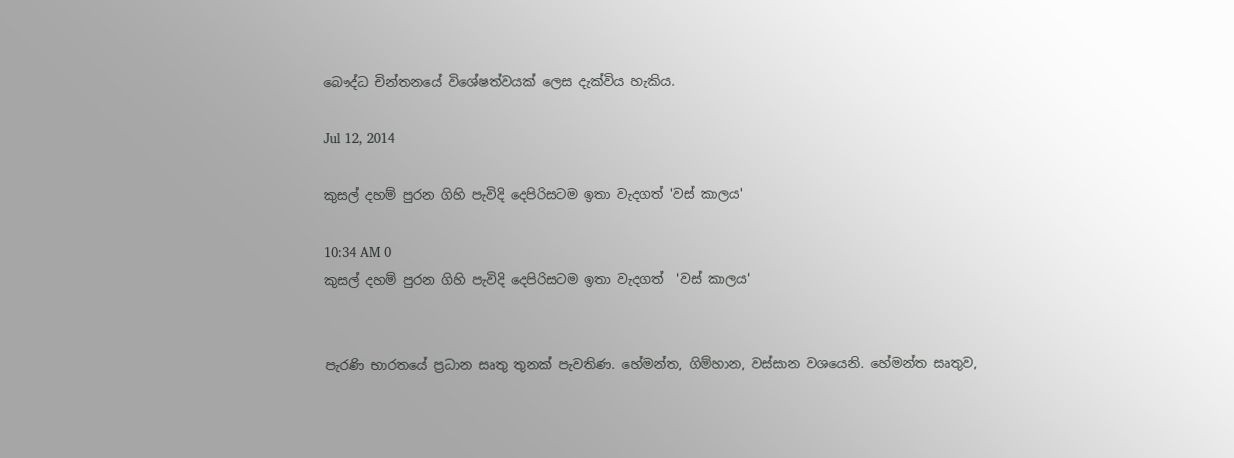බෞද්ධ චින්තනයේ විශේෂත්වයක් ලෙස දැක්විය හැකිය.

Jul 12, 2014

කුසල් දහම් පුරන ගිහි පැවිදි දෙපිරිසටම ඉතා වැදගත් 'වස් කාලය'

10:34 AM 0
කුසල් දහම් පුරන ගිහි පැවිදි දෙපිරිසටම ඉතා වැදගත්  'වස් කාලය'


පැරණි භාරතයේ ප්‍රධාන සෘතු තුනක් පැවතිණ. හේමන්ත, ගිම්හාන, වස්සාන වශයෙනි. හේමන්ත සෘතුව,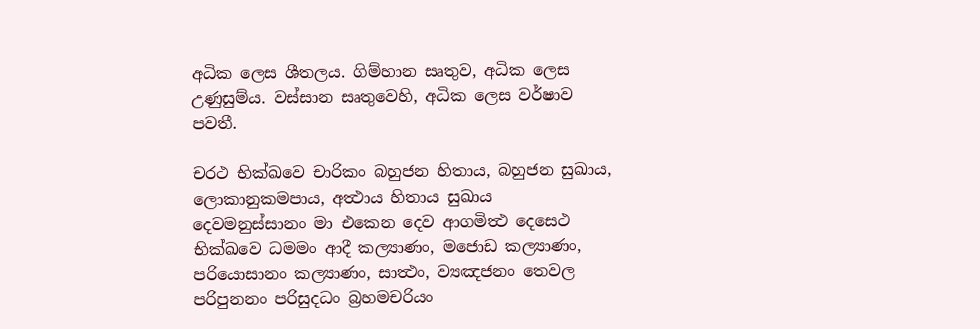අධික ලෙස ශීතලය. ගිම්හාන සෘතුව, අධික ලෙස උණුසුම්ය. වස්සාන සෘතුවෙහි, අධික ලෙස වර්ෂාව පවතී.

චරථ භික්ඛවෙ චාරිකං බහුජන හිතාය, බහුජන සුඛාය, ලොකානුකමපාය, අත්‍ථාය හිතාය සුඛාය දෙවමනුස්සානං මා එකෙන දෙව ආගමිත්‍ථ දෙසෙථ භික්ඛවෙ ධමමං ආදී කල්‍යාණං, මජොඩ කල්‍යාණං, පරියොසානං කල්‍යාණං, සාත්‍ථං, ව්‍යඤජනං තෙවල පරිපුනනං පරිසුදධං බ්‍රහමචරියං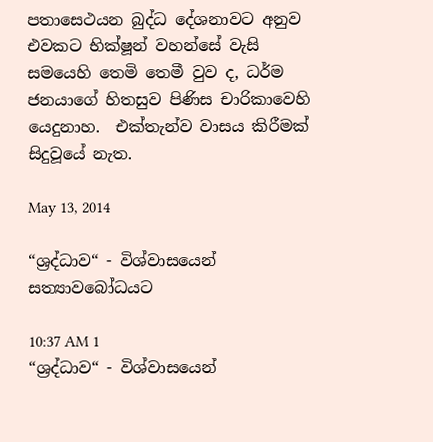පතාසෙථයන බුද්ධ දේශනාවට අනුව එවකට භික්ෂූන් වහන්සේ වැසි සමයෙහි තෙමි තෙමී වුව ද, ධර්ම ජනයාගේ හිතසුව පිණිස චාරිකාවෙහි යෙදුනාහ.  එක්තැන්ව වාසය කිරීමක් සිදුවූයේ නැත.

May 13, 2014

“ශ්‍රද්ධාව“ - විශ්වාසයෙන් සත්‍යාවබෝධයට

10:37 AM 1
“ශ්‍රද්ධාව“ - විශ්වාසයෙන්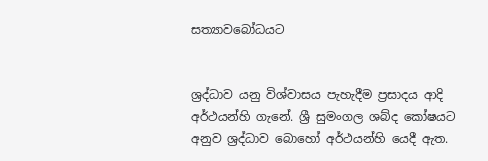සත්‍යාවබෝධයට


ශ්‍රද්ධාව යනු විශ්වාසය පැහැදීම ප්‍රසාදය ආදි අර්ථයන්හි ගැනේ‍‍‍. ශ්‍රී සුමංගල ශබ්ද කෝෂයට අනුව ශ්‍රද්ධාව බොහෝ අර්ථයන්හි යෙදී ඇත.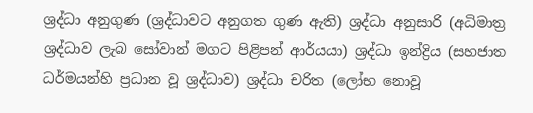ශ්‍රද්ධා අනුගුණ (ශ්‍රද්ධාවට අනුගත ගුණ ඇති) ශ්‍රද්ධා අනුසාරි (අධිමාත්‍ර ශ්‍රද්ධාව ලැබ සෝවාන් මගට පිළිපන් ආර්යයා) ශ්‍රද්ධා ඉන්ද්‍රිය (සහජාත ධර්මයන්හි ප්‍රධාන වූ ශ්‍රද්ධාව) ශ්‍රද්ධා චරිත (ලෝභ නොවූ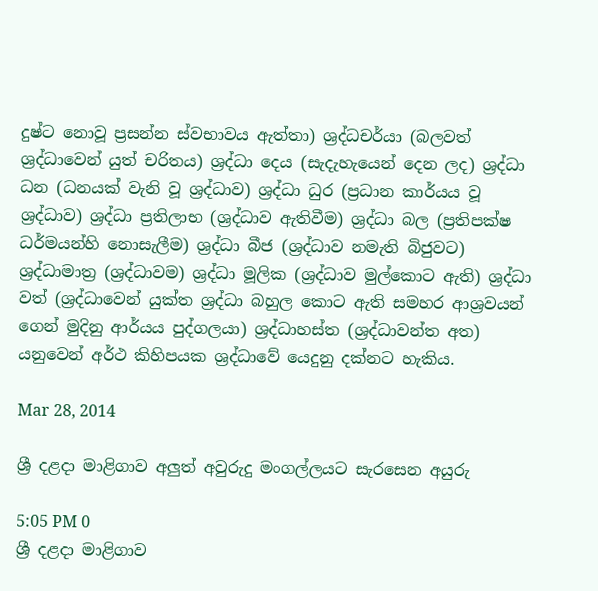දුෂ්ට නොවූ ප්‍රසන්න ස්වභාවය ඇත්තා) ශ්‍රද්ධචර්යා (බලවත් ශ්‍රද්ධාවෙන් යුත් චරිතය) ශ්‍රද්ධා දෙය (සැදැහැයෙන් දෙන ලද) ශ්‍රද්ධා ධන (ධනයක් වැනි වූ ශ්‍රද්ධාව) ශ්‍රද්ධා ධුර (ප්‍රධාන කාර්යය වූ ශ්‍රද්ධාව) ශ්‍රද්ධා ප්‍රතිලාභ (ශ්‍රද්ධාව ඇතිවීම) ශ්‍රද්ධා බල (ප්‍රතිපක්ෂ ධර්මයන්හි නොසැලීම) ශ්‍රද්ධා බීජ (ශ්‍රද්ධාව නමැති බිජුවට) ශ්‍රද්ධාමාත්‍ර (ශ්‍රද්ධාවම) ශ්‍රද්ධා මූලික (ශ්‍රද්ධාව මුල්කොට ඇති) ශ්‍රද්ධා වත් (ශ්‍රද්ධාවෙන් යුක්ත ශ්‍රද්ධා බහුල කොට ඇති සමහර ආශ්‍රවයන් ගෙන් මුදිනු ආර්යය පුද්ගලයා) ශ්‍රද්ධාහස්ත (ශ්‍රද්ධාවන්ත අත) යනුවෙන් අර්ථ කිහිපයක ශ්‍රද්ධාවේ යෙදුනු දක්නට හැකිය.

Mar 28, 2014

ශ්‍රී දළදා මාළිගාව අලුත් අවුරුදු මංගල්ලයට සැරසෙන අයුරු

5:05 PM 0
ශ්‍රී දළදා මාළිගාව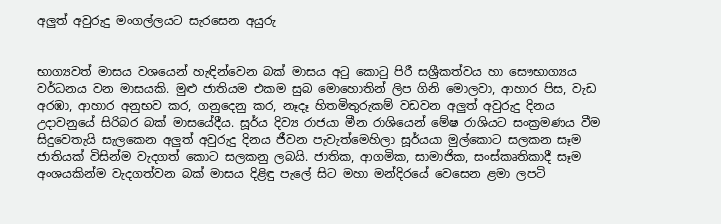අලුත් අවුරුදු මංගල්ලයට සැරසෙන අයුරු


භාග්‍යවත් මාසය වශයෙන් හැඳින්වෙන බක් මාසය අටු කොටු පිරී සශ්‍රීකත්වය හා සෞභාග්‍යය වර්ධනය වන මාසයකි. මුළු ජාතියම එකම සුබ මොහොතින් ලිප ගිනි මොලවා, ආහාර පිස, වැඩ අරඹා, ආහාර අනුභව කර, ගනුදෙනු කර, නෑදෑ හිතමිතුරුකම් වඩවන අලුත් අවුරුදු දිනය උදාවනුයේ සිරිබර බක් මාසයේදීය. සූර්ය දිව්‍ය රාජයා මීන රාශියෙන් මේෂ රාශියට සංක්‍රමණය වීම සිදුවෙතැයි සැලකෙන අලුත් අවුරුදු දිනය ජීවන පැවැත්මෙහිලා සූර්යයා මුල්කොට සලකන සෑම ජාතියක් විසින්ම වැදගත් කොට සලකනු ලබයි. ජාතික, ආගමික, සාමාජික, සංස්කෘතිකාදී සෑම අංශයකින්ම වැදගත්වන බක් මාසය දිළිඳු පැලේ සිට මහා මන්දිරයේ වෙසෙන ළමා ලපටි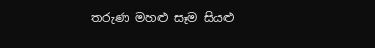තරුණ මහළු සෑම සියළු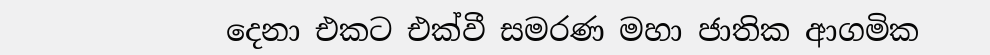දෙනා එකට එක්වී සමරණ මහා ජාතික ආගමික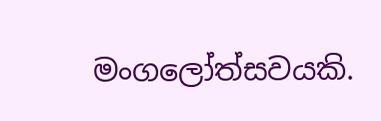මංගලෝත්සවයකි.